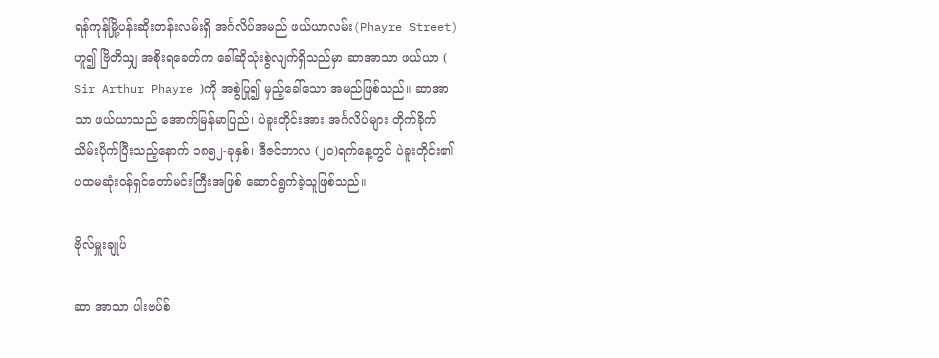ရန်ကုန်မြို့ပန်းဆိုးတန်းလမ်းရှိ အင်္ဂလိပ်အမည် ဖယ်ယာလမ်း(Phayre Street) ဟူ၍ ဗြိတိသျှ အစိုးရခေတ်က ခေါ်ဆိုသုံးစွဲလျက်ရှိသည်မှာ ဆာအာသာ ဖယ်ယာ ( Sir Arthur Phayre )ကို အစွဲပြု၍ မှည့်ခေါ်သော အမည်ဖြစ်သည်။ ဆာအာသာ ဖယ်ယာသည် အောက်မြန်မာပြည်၊ ပဲခူးတိုင်းအား အင်္ဂလိပ်များ တိုက်ခိုက်သိမ်းပိုက်ပြီးသည့်နောက် ၁၈၅၂-ခုနှစ်၊ ဒီဇင်ဘာလ (၂၀)ရက်နေ့တွင် ပဲခူးတိုင်း၏ ပထမဆုံးဝန်ရှင်တော်မင်းကြီးအဖြစ် ဆောင်ရွက်ခဲ့သူဖြစ်သည်။

ဗိုလ်မှူးချုပ်

ဆာ အာသာ ပါးဗပ်စ်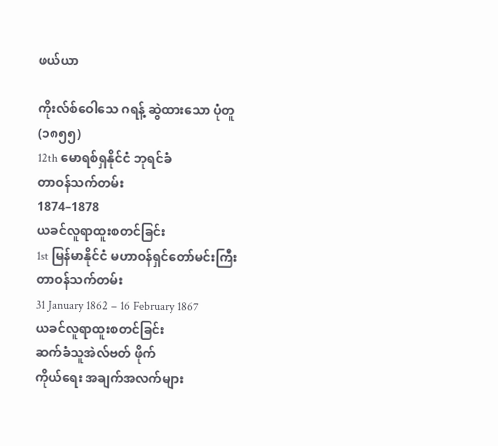ဖယ်ယာ

ကိုးလ်စ်ဝေါသေ ဂရန့် ဆွဲထားသော ပုံတူ (၁၈၅၅)
12th မောရစ်ရှနိုင်ငံ ဘုရင်ခံ
တာဝန်သက်တမ်း
1874–1878
ယခင်လူရာထူးစတင်ခြင်း
1st မြန်မာနိုင်ငံ မဟာဝန်ရှင်တော်မင်းကြီး
တာဝန်သက်တမ်း
31 January 1862 – 16 February 1867
ယခင်လူရာထူးစတင်ခြင်း
ဆက်ခံသူအဲလ်ဗတ် ဖိုက်
ကိုယ်ရေး အချက်အလက်များ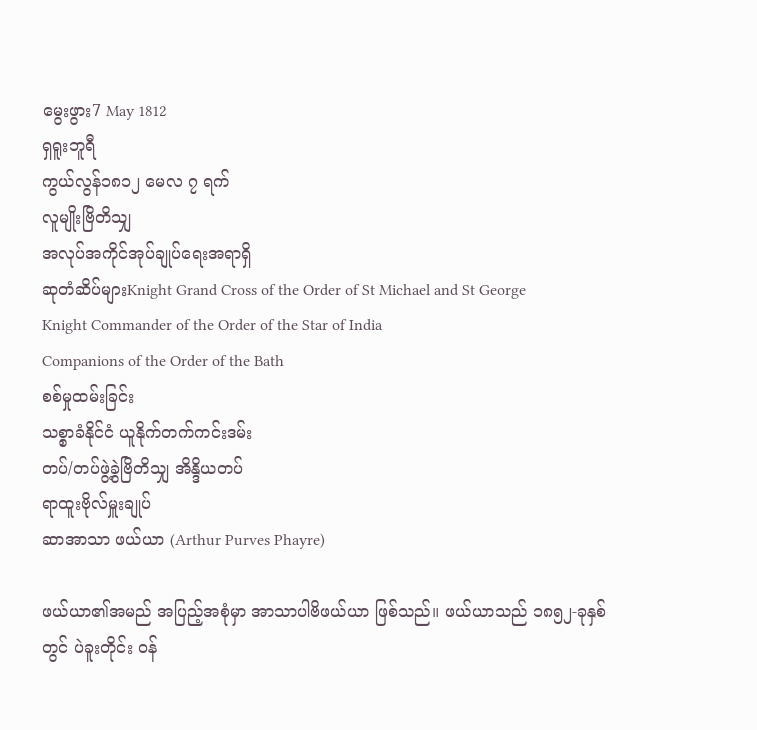မွေးဖွား7 May 1812
ရှရူးဘူရီ
ကွယ်လွန်၁၈၁၂ မေလ ၇ ရက်
လူမျိုးဗြိတိသျှ
အလုပ်အကိုင်အုပ်ချုပ်ရေးအရာရှိ
ဆုတံဆိပ်များKnight Grand Cross of the Order of St Michael and St George
Knight Commander of the Order of the Star of India
Companions of the Order of the Bath
စစ်မှုထမ်းခြင်း
သစ္စာခံနိုင်ငံ ယူနိုက်တက်ကင်းဒမ်း
တပ်/တပ်ဖွဲ့ခွဲဗြိတိသျှ အိန္ဒိယတပ်
ရာထူးဗိုလ်မှူးချုပ်
ဆာအာသာ ဖယ်ယာ (Arthur Purves Phayre)

ဖယ်ယာ၏အမည် အပြည့်အစုံမှာ အာသာပါဗိဖယ်ယာ ဖြစ်သည်။ ဖယ်ယာသည် ၁၈၅၂-ခုနှစ်တွင် ပဲခူးတိုင်း ဝန်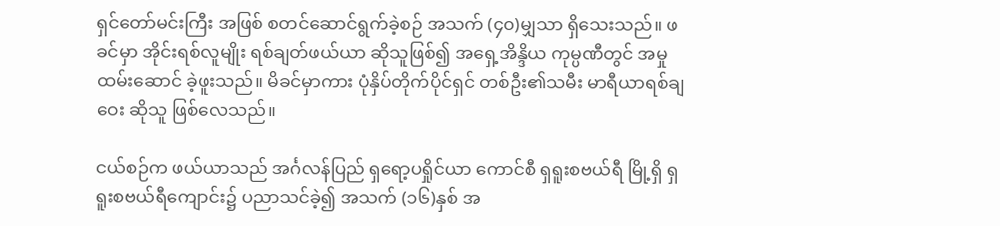ရှင်တော်မင်းကြီး အဖြစ် စတင်ဆောင်ရွက်ခဲ့စဉ် အသက် (၄၀)မျှသာ ရှိသေးသည်။ ဖခင်မှာ အိုင်းရစ်လူမျိုး ရစ်ချတ်ဖယ်ယာ ဆိုသူဖြစ်၍ အရှေ့အိန္ဒိယ ကုမ္ပဏီတွင် အမှုထမ်းဆောင် ခဲ့ဖူးသည်။ မိခင်မှာကား ပုံနှိပ်တိုက်ပိုင်ရှင် တစ်ဦး၏သမီး မာရီယာရစ်ချဝေး ဆိုသူ ဖြစ်လေသည်။

ငယ်စဉ်က ဖယ်ယာသည် အင်္ဂလန်ပြည် ရှရော့ပရှိုင်ယာ ကောင်စီ ရှရူးစဗယ်ရီ မြို့ရှိ ရှရူးစဗယ်ရီကျောင်း၌ ပညာသင်ခဲ့၍ အသက် (၁၆)နှစ် အ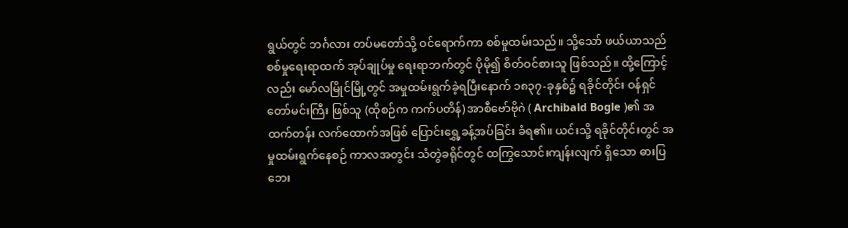ရွယ်တွင် ဘင်္ဂလား တပ်မတော်သို့ ဝင်ရောက်ကာ စစ်မှုထမ်းသည်။ သို့သော် ဖယ်ယာသည် စစ်မှုရေးရာထက် အုပ်ချုပ်မှု ရေးရာဘက်တွင် ပိုမို၍ စိတ်ဝင်စားသူ ဖြစ်သည်။ ထို့ကြောင့်လည်း မော်လမြိုင်မြို့တွင် အမှုထမ်းရွက်ခဲ့ရပြီးနောက် ၁၈၃၇-ခုနှစ်၌ ရခိုင်တိုင်း ဝန်ရှင်တော်မင်းကြီး ဖြစ်သူ (ထိုစဉ်က ကက်ပတိန်) အာစီဗော်ဗိုဂဲ ( Archibald Bogle )၏ အထက်တန်း လက်ထောက်အဖြစ် ပြောင်းရွှေ့ခန့်အပ်ခြင်း ခံရ၏။ ယင်းသို့ ရခိုင်တိုင်းတွင် အမှုထမ်းရွက်နေစဉ် ကာလအတွင်း သံတွဲခရိုင်တွင် ထကြွသောင်းကျန်းလျက် ရှိသော ဓားပြဘေး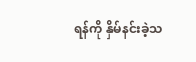ရန်ကို နှိမ်နင်းခဲ့သ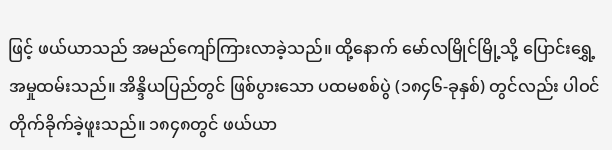ဖြင့် ဖယ်ယာသည် အမည်ကျော်ကြားလာခဲ့သည်။ ထို့နောက် မော်လမြိုင်မြို့သို့ ပြောင်းရွှေ့ အမှုထမ်းသည်။ အိန္ဒိယပြည်တွင် ဖြစ်ပွားသော ပထမစစ်ပွဲ (၁၈၄၆-ခုနှစ်) တွင်လည်း ပါဝင်တိုက်ခိုက်ခဲ့ဖူးသည်။ ၁၈၄၈တွင် ဖယ်ယာ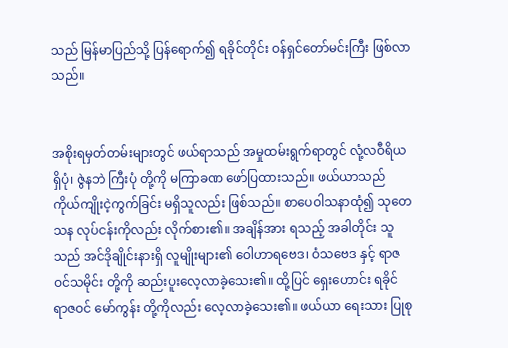သည် မြန်မာပြည်သို့ ပြန်ရောက်၍ ရခိုင်တိုင်း ဝန်ရှင်တော်မင်းကြီး ဖြစ်လာသည်။


အစိုးရမှတ်တမ်းများတွင် ဖယ်ရာသည် အမှုထမ်းရွက်ရာတွင် လုံ့လဝီရိယ ရှိပုံ၊ ဇွဲနဘဲ ကြီးပုံ တို့ကို မကြာခဏ ဖော်ပြထားသည်။ ဖယ်ယာသည် ကိုယ်ကျိုးငဲ့ကွက်ခြင်း မရှိသူလည်း ဖြစ်သည်။ စာပေဝါသနာထုံ၍ သုတေသန လုပ်ငန်းကိုလည်း လိုက်စား၏။ အချိန်အား ရသည့် အခါတိုင်း သူသည် အင်ဒိုချိုင်းနားရှိ လူမျိုးများ၏ ဝေါဟာရဗေဒ၊ ဝံသဗေဒ နှင့် ရာဇဝင်သမိုင်း တို့ကို ဆည်းပူးလေ့လာခဲ့သေး၏။ ထို့ပြင် ရှေးဟောင်း ရခိုင် ရာဇဝင် မော်ကွန်း တို့ကိုလည်း လေ့လာခဲ့သေး၏။ ဖယ်ယာ ရေးသား ပြုစု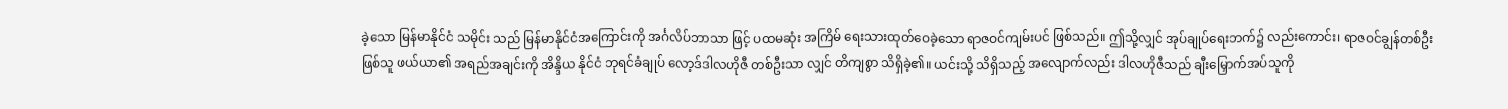ခဲ့သော မြန်မာနိုင်ငံ သမိုင်း သည် မြန်မာနိုင်ငံအကြောင်းကို အင်္ဂလိပ်ဘာသာ ဖြင့် ပထမဆုံး အကြိမ် ရေးသားထုတ်ဝေခဲ့သော ရာဇဝင်ကျမ်းပင် ဖြစ်သည်။ ဤသို့လျှင် အုပ်ချုပ်ရေးဘက်၌ လည်းကောင်း၊ ရာဇဝင်ချွန်တစ်ဦး ဖြစ်သူ ဖယ်ယာ၏ အရည်အချင်းကို အိန္ဒိယ နိုင်ငံ ဘုရင်ခံချုပ် လော့ဒ်ဒါလဟိုဇီ တစ်ဦးသာ လျှင် တိကျစွာ သိရှိခဲ့၏။ ယင်းသို့ သိရှိသည့် အလျောက်လည်း ဒါလဟိုဇီသည် ချီးမြှောက်အပ်သူကို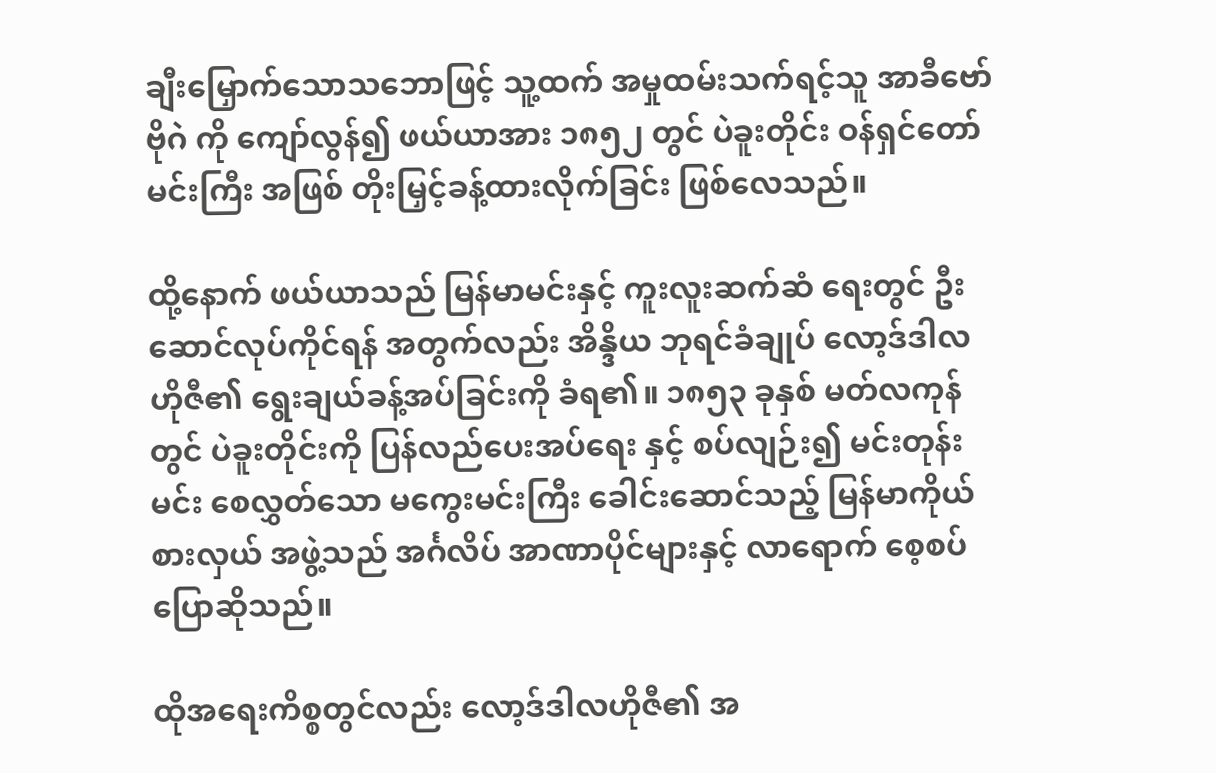ချီးမြှောက်သောသဘောဖြင့် သူ့ထက် အမှုထမ်းသက်ရင့်သူ အာခီဗော်ဗိုဂဲ ကို ကျော်လွန်၍ ဖယ်ယာအား ၁၈၅၂ တွင် ပဲခူးတိုင်း ဝန်ရှင်တော်မင်းကြီး အဖြစ် တိုးမြှင့်ခန့်ထားလိုက်ခြင်း ဖြစ်လေသည်။

ထို့နောက် ဖယ်ယာသည် မြန်မာမင်းနှင့် ကူးလူးဆက်ဆံ ရေးတွင် ဦးဆောင်လုပ်ကိုင်ရန် အတွက်လည်း အိန္ဒိယ ဘုရင်ခံချုပ် လော့ဒ်ဒါလဟိုဇီ၏ ရွေးချယ်ခန့်အပ်ခြင်းကို ခံရ၏။ ၁၈၅၃ ခုနှစ် မတ်လကုန်တွင် ပဲခူးတိုင်းကို ပြန်လည်ပေးအပ်ရေး နှင့် စပ်လျဉ်း၍ မင်းတုန်းမင်း စေလွှတ်သော မကွေးမင်းကြီး ခေါင်းဆောင်သည့် မြန်မာကိုယ်စားလှယ် အဖွဲ့သည် အင်္ဂလိပ် အာဏာပိုင်များနှင့် လာရောက် စေ့စပ်ပြောဆိုသည်။

ထိုအရေးကိစ္စတွင်လည်း လော့ဒ်ဒါလဟိုဇီ၏ အ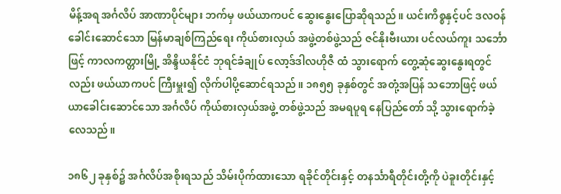မိန့်အရ အင်္ဂလိပ် အာဏာပိုင်များ ဘက်မှ ဖယ်ယာကပင် ဆွေးနွေးပြောဆိုရသည်။ ယင်းကိစ္စနှင့်ပင် ဒလဝန် ခေါင်းဆောင်သော မြန်မာချစ်ကြည်ရေး ကိုယ်စားလှယ် အဖွဲ့တစ်ဖွဲ့သည် ဇင်နိုးဗီးယား ပင်လယ်ကူး သင်္ဘောဖြင့် ကာလကတ္တားမြို့ အိန္ဒိယနိုင်ငံ ဘုရင်ခံချုပ် လော့ဒ်ဒါလဟိုဇီ ထံ သွားရောက် တွေ့ဆုံဆွေးနွေးရတွင်လည်း ဖယ်ယာကပင် ကြီးမှူး၍ လိုက်ပါပို့ဆောင်ရသည်။ ၁၈၅၅ ခုနှစ်တွင် အတုံ့အပြန် သဘောဖြင့် ဖယ်ယာခေါင်းဆောင်သော အင်္ဂလိပ် ကိုယ်စားလှယ်အဖွဲ့ တစ်ဖွဲ့သည် အမရပူရ နေပြည်တော် သို့ သွားရောက်ခဲ့လေသည်။

၁၈၆၂ ခုနှစ်၌ အင်္ဂလိပ်အစိုးရသည် သိမ်းပိုက်ထားသော ရခိုင်တိုင်းနှင့် တနင်္သာရီတိုင်းတို့ကို ပဲခူးတိုင်းနှင့်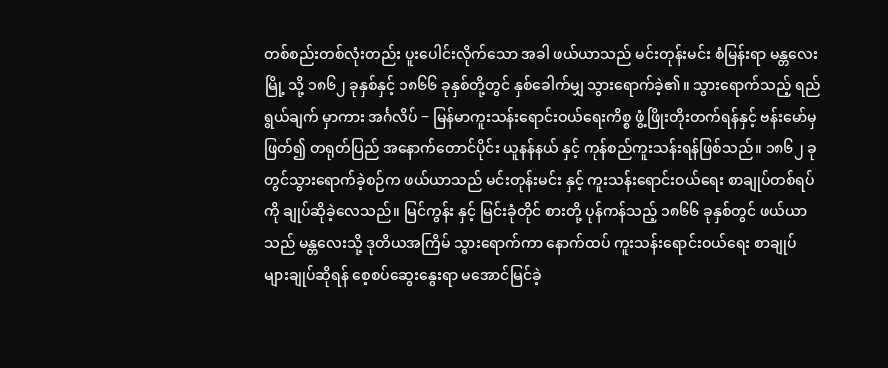တစ်စည်းတစ်လုံးတည်း ပူးပေါင်းလိုက်သော အခါ ဖယ်ယာသည် မင်းတုန်းမင်း စံမြန်းရာ မန္တလေးမြို့ သို့ ၁၈၆၂ ခုနှစ်နှင့် ၁၈၆၆ ခုနှစ်တို့တွင် နှစ်ခေါက်မျှ သွားရောက်ခဲ့၏။ သွားရောက်သည့် ရည်ရွယ်ချက် မှာကား အင်္ဂလိပ် − မြန်မာကူးသန်းရောင်းဝယ်ရေးကိစ္စ ဖွံ့ဖြိုးတိုးတက်ရန်နှင့် ဗန်းမော်မှ ဖြတ်၍ တရုတ်ပြည် အနောက်တောင်ပိုင်း ယူနန်နယ် နှင့် ကုန်စည်ကူးသန်းရန်ဖြစ်သည်။ ၁၈၆၂ ခုတွင်သွားရောက်ခဲ့စဉ်က ဖယ်ယာသည် မင်းတုန်းမင်း နှင့် ကူးသန်းရောင်းဝယ်ရေး စာချုပ်တစ်ရပ် ကို ချုပ်ဆိုခဲ့လေသည်။ မြင်ကွန်း နှင့် မြင်းခုံတိုင် စားတို့ ပုန်ကန်သည့် ၁၈၆၆ ခုနှစ်တွင် ဖယ်ယာသည် မန္တလေးသို့ ဒုတိယအကြိမ် သွားရောက်ကာ နောက်ထပ် ကူးသန်းရောင်းဝယ်ရေး စာချုပ်များချုပ်ဆိုရန် စေ့စပ်ဆွေးနွေးရာ မအောင်မြင်ခဲ့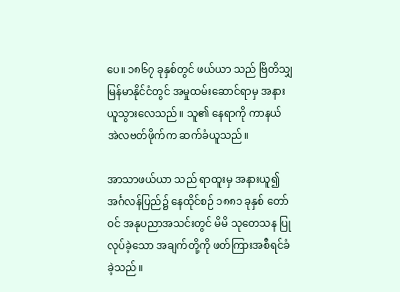ပေ။ ၁၈၆၇ ခုနှစ်တွင် ဖယ်ယာ သည် ဗြိတိသျှ မြန်မာနိုင်ငံတွင် အမှုထမ်းဆောင်ရာမှ အနားယူသွားလေသည်။ သူ၏ နေရာကို ကာနယ် အဲလဗတ်ဖိုက်က ဆက်ခံယူသည်။

အာသာဖယ်ယာ သည် ရာထူးမှ အနားယူ၍ အင်္ဂလန်ပြည်၌ နေထိုင်စဉ် ၁၈၈၁ ခုနှစ် တော်ဝင် အနုပညာအသင်းတွင် မိမိ သုတေသန ပြုလုပ်ခဲ့သော အချက်တို့ကို ဖတ်ကြားအစီရင်ခံခဲ့သည်။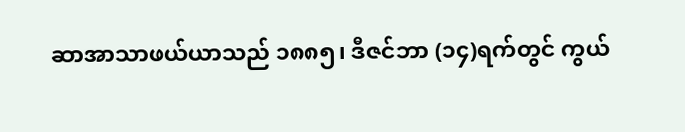ဆာအာသာဖယ်ယာသည် ၁၈၈၅၊ ဒီဇင်ဘာ (၁၄)ရက်တွင် ကွယ်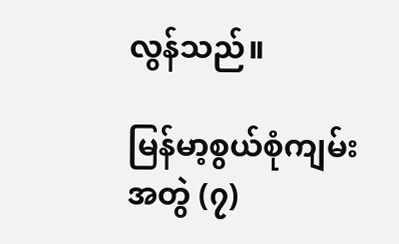လွန်သည်။

မြန်မာ့စွယ်စုံကျမ်း အတွဲ (၇)